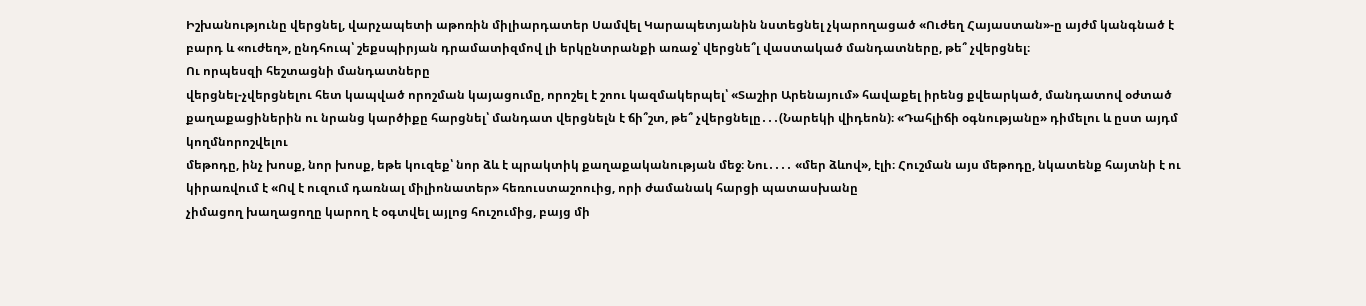Իշխանությունը վերցնել, վարչապետի աթոռին միլիարդատեր Սամվել Կարապետյանին նստեցնել չկարողացած «Ուժեղ Հայաստան»-ը այժմ կանգնած է բարդ և «ուժեղ», ընդհուպ՝ շեքսպիրյան դրամատիզմով լի երկընտրանքի առաջ՝ վերցնե՞լ վաստակած մանդատները, թե՞ չվերցնել։
Ու որպեսզի հեշտացնի մանդատները
վերցնել-չվերցնելու հետ կապված որոշման կայացումը, որոշել է շոու կազմակերպել՝ «Տաշիր Արենայում» հավաքել իրենց քվեարկած, մանդատով օժտած
քաղաքացիներին ու նրանց կարծիքը հարցնել՝ մանդատ վերցնելն է ճի՞շտ, թե՞ չվերցնելը․․․(Նարեկի վիդեոն)։ «Դահլիճի օգնությանը» դիմելու և ըստ այդմ կողմնորոշվելու
մեթոդը, ինչ խոսք, նոր խոսք, եթե կուզեք՝ նոր ձև է պրակտիկ քաղաքականության մեջ։ Նու․․․․ «մեր ձևով», էլի։ Հուշման այս մեթոդը, նկատենք հայտնի է ու
կիրառվում է «Ով է ուզում դառնալ միլիոնատեր» հեռուստաշոուից, որի ժամանակ հարցի պատասխանը
չիմացող խաղացողը կարող է օգտվել այլոց հուշումից, բայց մի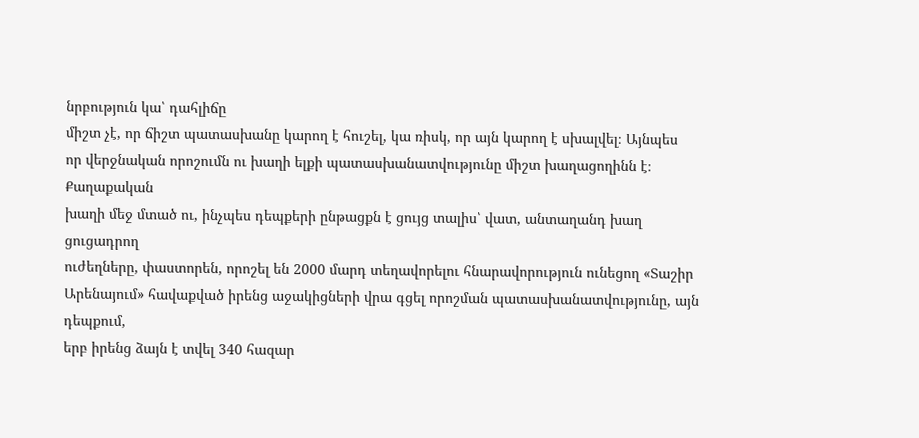նրբություն կա՝ դահլիճը
միշտ չէ, որ ճիշտ պատասխանը կարող է հուշել, կա ռիսկ, որ այն կարող է սխալվել։ Այնպես
որ վերջնական որոշումն ու խաղի ելքի պատասխանատվությունը միշտ խաղացողինն է։ Քաղաքական
խաղի մեջ մտած ու, ինչպես դեպքերի ընթացքն է ցույց տալիս՝ վատ, անտաղանդ խաղ ցուցադրող
ուժեղները, փաստորեն, որոշել են 2000 մարդ տեղավորելու հնարավորություն ունեցող «Տաշիր
Արենայում» հավաքված իրենց աջակիցների վրա գցել որոշման պատասխանատվությունը, այն դեպքում,
երբ իրենց ձայն է տվել 340 հազար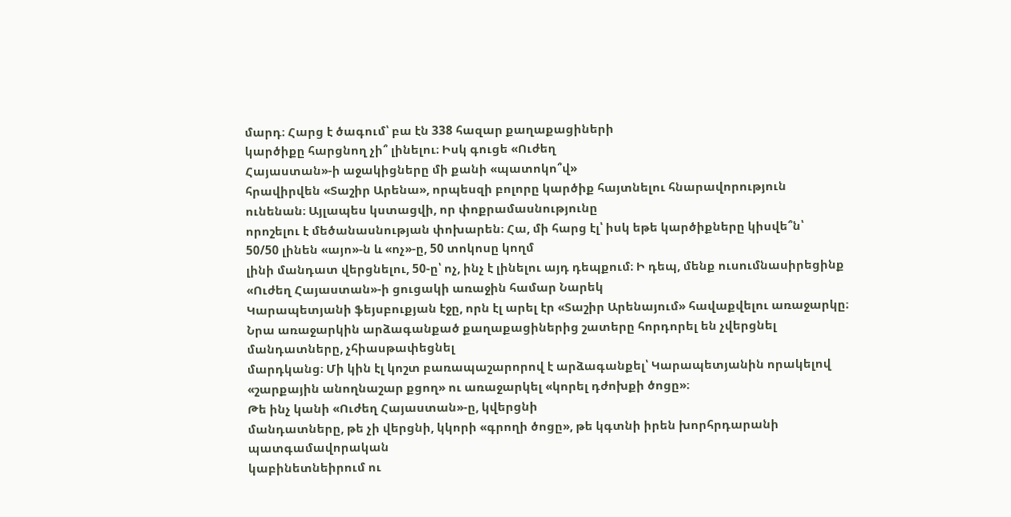մարդ։ Հարց է ծագում՝ բա էն 338 հազար քաղաքացիների
կարծիքը հարցնող չի՞ լինելու։ Իսկ գուցե «Ուժեղ
Հայաստան»-ի աջակիցները մի քանի «պատոկո՞վ»
հրավիրվեն «Տաշիր Արենա», որպեսզի բոլորը կարծիք հայտնելու հնարավորություն
ունենան։ Այլապես կստացվի, որ փոքրամասնությունը
որոշելու է մեծանասնության փոխարեն։ Հա, մի հարց էլ՝ իսկ եթե կարծիքները կիսվե՞ն՝
50/50 լինեն «այո»-ն և «ոչ»-ը, 50 տոկոսը կողմ
լինի մանդատ վերցնելու, 50-ը՝ ոչ, ինչ է լինելու այդ դեպքում։ Ի դեպ, մենք ուսումնասիրեցինք «Ուժեղ Հայաստան»-ի ցուցակի առաջին համար Նարեկ
Կարապետյանի ֆեյսբուքյան էջը, որն էլ արել էր «Տաշիր Արենայում» հավաքվելու առաջարկը։
Նրա առաջարկին արձագանքած քաղաքացիներից շատերը հորդորել են չվերցնել մանդատները, չհիասթափեցնել
մարդկանց։ Մի կին էլ կոշտ բառապաշարորով է արձագանքել՝ Կարապետյանին որակելով «շարքային անողնաշար քցող» ու առաջարկել «կորել դժոխքի ծոցը»։
Թե ինչ կանի «Ուժեղ Հայաստան»-ը, կվերցնի
մանդատները, թե չի վերցնի, կկորի «գրողի ծոցը», թե կգտնի իրեն խորհրդարանի պատգամավորական
կաբինետնեիրում ու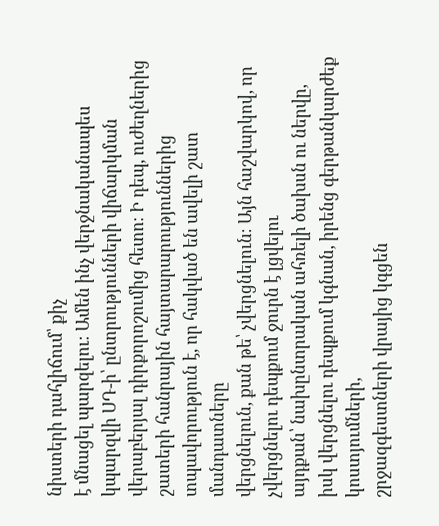նիստերի դահլիճում՝ քիչ
է մնացել պարզելու։ Ամեն ինչ վերջնականապես կպարզվի ՍԴ-ի՝ ընտրությունների վիճարկման
վերաբերյալ դիրքորոշումից հետո։ Ի դեպ, ուժեղներից շատերի հանրային հայտարարություններից
տպավորություն է, որ հակված են ավելի շատ մանդատները
վերցնելուն, քան թե՝ չվերցնելուն։ Այն հաշվարկով, որ չվերցնելու դեպքում ջուրն է լցվելու
այդքան՝ նախընտրական ահռելի ծախսն ու ներվը, իսկ վերցնելու դեպքում կգնան, իրենց գերթանկարժեք կոստյումների,
շրջազգեստների վրայից կգցեն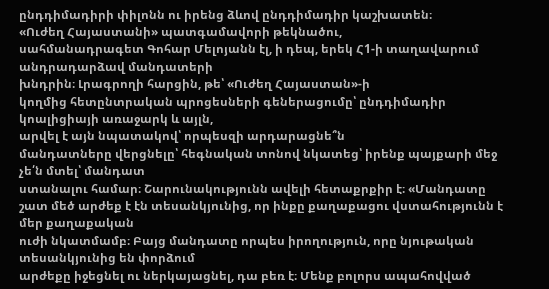ընդդիմադիրի փիլոնն ու իրենց ձևով ընդդիմադիր կաշխատեն։
«Ուժեղ Հայաստանի» պատգամավորի թեկնածու,
սահմանադրագետ Գոհար Մելոյանն էլ, ի դեպ, երեկ Հ1-ի տաղավարում անդրադարձավ մանդատերի
խնդրին։ Լրագրողի հարցին, թե՝ «Ուժեղ Հայաստան»-ի
կողմից հետընտրական պրոցեսների գեներացումը՝ ընդդիմադիր կոալիցիայի առաջարկ և այլն,
արվել է այն նպատակով՝ որպեսզի արդարացնե՞ն
մանդատները վերցնելը՝ հեգնական տոնով նկատեց՝ իրենք պայքարի մեջ չե՛ն մտել՝ մանդատ
ստանալու համար։ Շարունակությունն ավելի հետաքրքիր է։ «Մանդատը
շատ մեծ արժեք է էն տեսանկյունից, որ ինքը քաղաքացու վստահությունն է մեր քաղաքական
ուժի նկատմամբ։ Բայց մանդատը որպես իրողություն, որը նյութական տեսանկյունից են փորձում
արժեքը իջեցնել ու ներկայացնել, դա բեռ է։ Մենք բոլորս ապահովված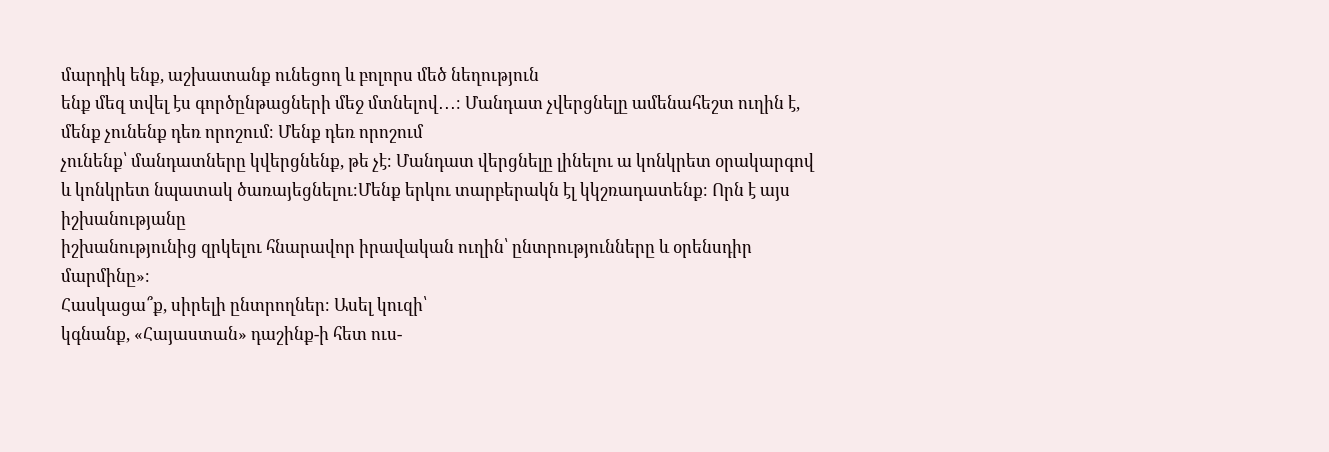մարդիկ ենք, աշխատանք ունեցող և բոլորս մեծ նեղություն
ենք մեզ տվել էս գործընթացների մեջ մտնելով․․․։ Մանդատ չվերցնելը ամենահեշտ ուղին է, մենք չունենք դեռ որոշում։ Մենք դեռ որոշում
չունենք՝ մանդատները կվերցնենք, թե չէ։ Մանդատ վերցնելը լինելու ա կոնկրետ օրակարգով
և կոնկրետ նպատակ ծառայեցնելու։Մենք երկու տարբերակն էլ կկշռադատենք։ Որն է այս իշխանությանը
իշխանությունից զրկելու հնարավոր իրավական ուղին՝ ընտրությունները և օրենսդիր մարմինը»։
Հասկացա՞ք, սիրելի ընտրողներ։ Ասել կուզի՝
կգնանք, «Հայաստան» դաշինք-ի հետ ուս-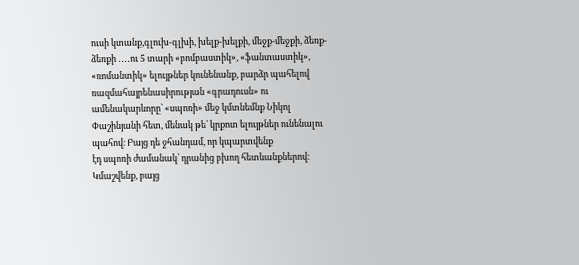ուսի կտանք,գլուխ-գլխի, խելք-խելքի, մեջք-մեջքի, ձեռք-ձեռքի ․․․․ու 5 տարի «բոմբաստիկ», «ֆանտաստիկ»,
«ռոմանտիկ» ելույթներ կունենանք, բարձր պահելով ռազմահայրենասիրության «գրադուսն» ու
ամենակարևորը՝ «սպոռի» մեջ կմտնեմնք Նիկոլ
Փաշինյանի հետ, մենակ թե՝ կրքոտ ելույթներ ունենալու պահով։ Բայց դե ջհանդամ, որ կպարտվենք
էդ սպոռի ժամանակ՝ դրանից բխող հետևանքներով։ Կմաշվենք, բայց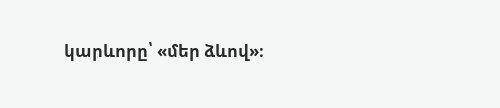կարևորը՝ «մեր ձևով»։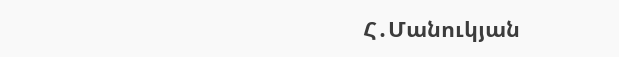Հ․Մանուկյան